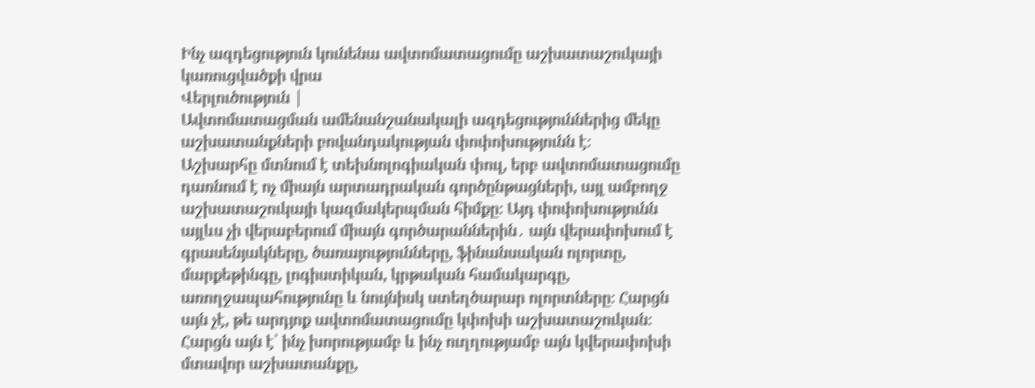Ինչ ազդեցություն կունենա ավտոմատացումը աշխատաշուկայի կառուցվածքի վրա
Վերլուծություն |
Ավտոմատացման ամենանշանակալի ազդեցություններից մեկը աշխատանքների բովանդակության փոփոխությունն է։
Աշխարհը մտնում է տեխնոլոգիական փուլ, երբ ավտոմատացումը դառնում է ոչ միայն արտադրական գործընթացների, այլ ամբողջ աշխատաշուկայի կազմակերպման հիմքը։ Այդ փոփոխությունն այլևս չի վերաբերում միայն գործարաններին․ այն վերափոխում է գրասենյակները, ծառայությունները, ֆինանսական ոլորտը, մարքեթինգը, լոգիստիկան, կրթական համակարգը, առողջապահությունը և նույնիսկ ստեղծարար ոլորտները։ Հարցն այն չէ, թե արդյոք ավտոմատացումը կփոխի աշխատաշուկան։ Հարցն այն է՝ ինչ խորությամբ և ինչ ուղղությամբ այն կվերափոխի մտավոր աշխատանքը,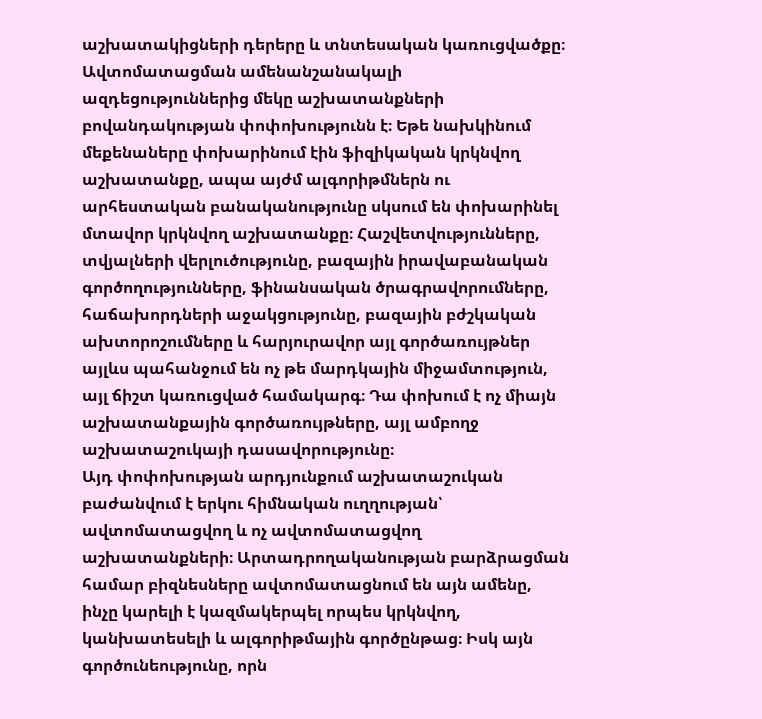աշխատակիցների դերերը և տնտեսական կառուցվածքը։
Ավտոմատացման ամենանշանակալի ազդեցություններից մեկը աշխատանքների բովանդակության փոփոխությունն է։ Եթե նախկինում մեքենաները փոխարինում էին ֆիզիկական կրկնվող աշխատանքը, ապա այժմ ալգորիթմներն ու արհեստական բանականությունը սկսում են փոխարինել մտավոր կրկնվող աշխատանքը։ Հաշվետվությունները, տվյալների վերլուծությունը, բազային իրավաբանական գործողությունները, ֆինանսական ծրագրավորումները, հաճախորդների աջակցությունը, բազային բժշկական ախտորոշումները և հարյուրավոր այլ գործառույթներ այլևս պահանջում են ոչ թե մարդկային միջամտություն, այլ ճիշտ կառուցված համակարգ։ Դա փոխում է ոչ միայն աշխատանքային գործառույթները, այլ ամբողջ աշխատաշուկայի դասավորությունը։
Այդ փոփոխության արդյունքում աշխատաշուկան բաժանվում է երկու հիմնական ուղղության՝ ավտոմատացվող և ոչ ավտոմատացվող աշխատանքների։ Արտադրողականության բարձրացման համար բիզնեսները ավտոմատացնում են այն ամենը, ինչը կարելի է կազմակերպել որպես կրկնվող, կանխատեսելի և ալգորիթմային գործընթաց։ Իսկ այն գործունեությունը, որն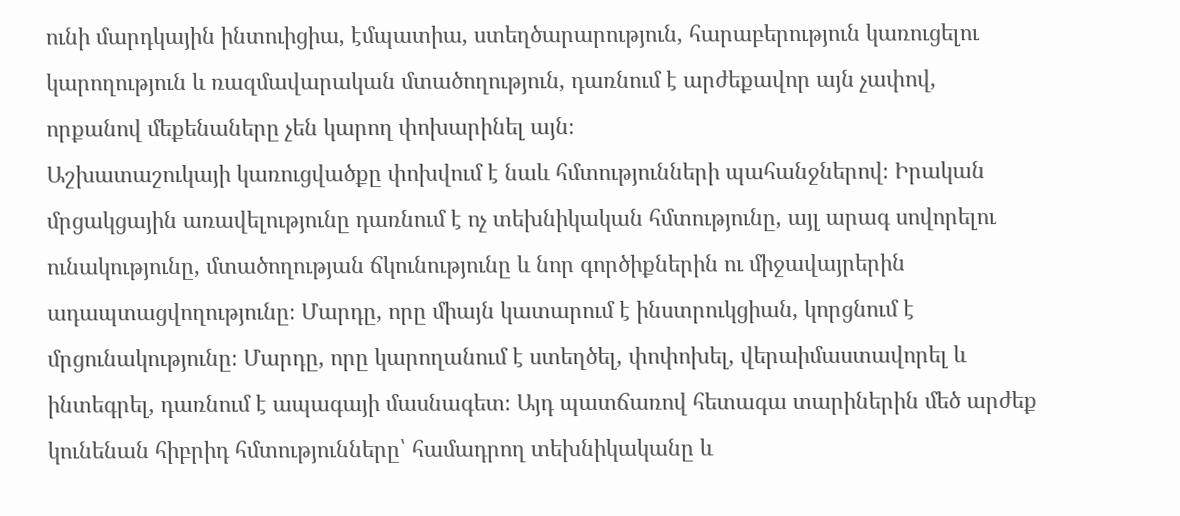ունի մարդկային ինտուիցիա, էմպատիա, ստեղծարարություն, հարաբերություն կառուցելու կարողություն և ռազմավարական մտածողություն, դառնում է արժեքավոր այն չափով, որքանով մեքենաները չեն կարող փոխարինել այն։
Աշխատաշուկայի կառուցվածքը փոխվում է նաև հմտությունների պահանջներով։ Իրական մրցակցային առավելությունը դառնում է ոչ տեխնիկական հմտությունը, այլ արագ սովորելու ունակությունը, մտածողության ճկունությունը և նոր գործիքներին ու միջավայրերին ադապտացվողությունը։ Մարդը, որը միայն կատարում է ինստրուկցիան, կորցնում է մրցունակությունը։ Մարդը, որը կարողանում է ստեղծել, փոփոխել, վերաիմաստավորել և ինտեգրել, դառնում է ապագայի մասնագետ։ Այդ պատճառով հետագա տարիներին մեծ արժեք կունենան հիբրիդ հմտությունները՝ համադրող տեխնիկականը և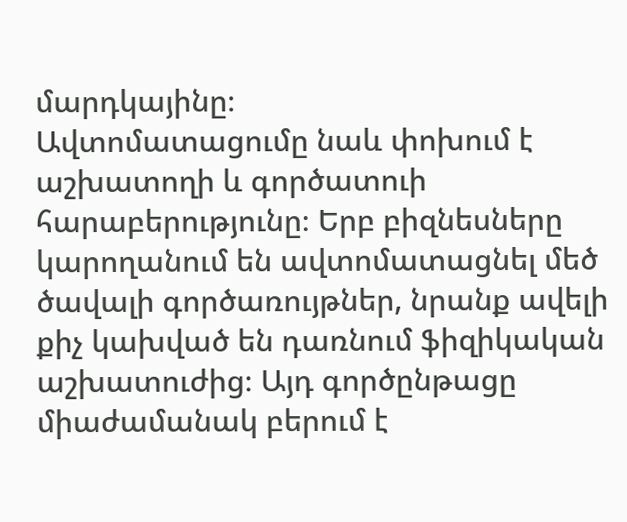մարդկայինը։
Ավտոմատացումը նաև փոխում է աշխատողի և գործատուի հարաբերությունը։ Երբ բիզնեսները կարողանում են ավտոմատացնել մեծ ծավալի գործառույթներ, նրանք ավելի քիչ կախված են դառնում ֆիզիկական աշխատուժից։ Այդ գործընթացը միաժամանակ բերում է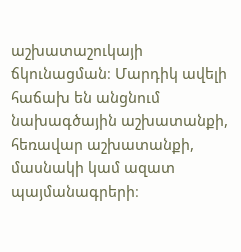աշխատաշուկայի ճկունացման։ Մարդիկ ավելի հաճախ են անցնում նախագծային աշխատանքի, հեռավար աշխատանքի, մասնակի կամ ազատ պայմանագրերի։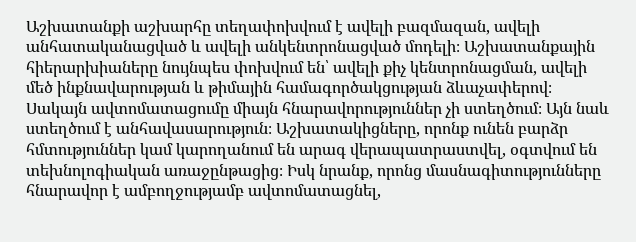Աշխատանքի աշխարհը տեղափոխվում է ավելի բազմազան, ավելի անհատականացված և ավելի անկենտրոնացված մոդելի։ Աշխատանքային հիերարխիաները նույնպես փոխվում են՝ ավելի քիչ կենտրոնացման, ավելի մեծ ինքնավարության և թիմային համագործակցության ձևաչափերով։
Սակայն ավտոմատացումը միայն հնարավորություններ չի ստեղծում։ Այն նաև ստեղծում է անհավասարություն։ Աշխատակիցները, որոնք ունեն բարձր հմտություններ կամ կարողանում են արագ վերապատրաստվել, օգտվում են տեխնոլոգիական առաջընթացից։ Իսկ նրանք, որոնց մասնագիտությունները հնարավոր է ամբողջությամբ ավտոմատացնել,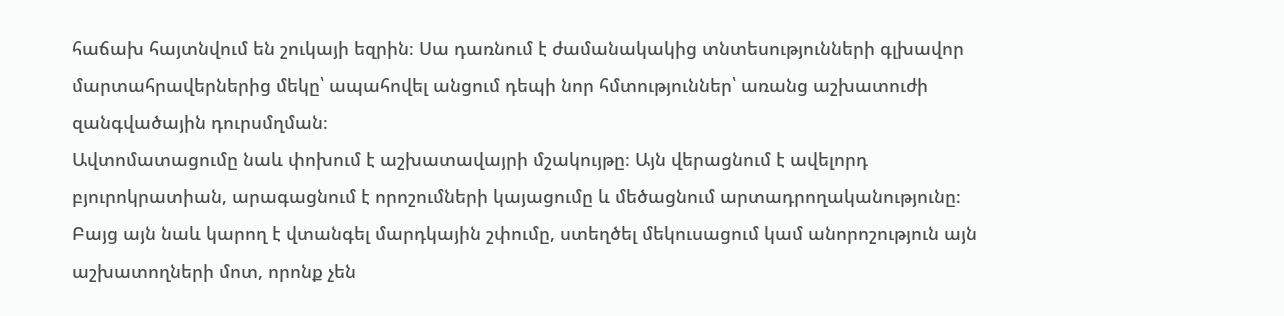հաճախ հայտնվում են շուկայի եզրին։ Սա դառնում է ժամանակակից տնտեսությունների գլխավոր մարտահրավերներից մեկը՝ ապահովել անցում դեպի նոր հմտություններ՝ առանց աշխատուժի զանգվածային դուրսմղման։
Ավտոմատացումը նաև փոխում է աշխատավայրի մշակույթը։ Այն վերացնում է ավելորդ բյուրոկրատիան, արագացնում է որոշումների կայացումը և մեծացնում արտադրողականությունը։ Բայց այն նաև կարող է վտանգել մարդկային շփումը, ստեղծել մեկուսացում կամ անորոշություն այն աշխատողների մոտ, որոնք չեն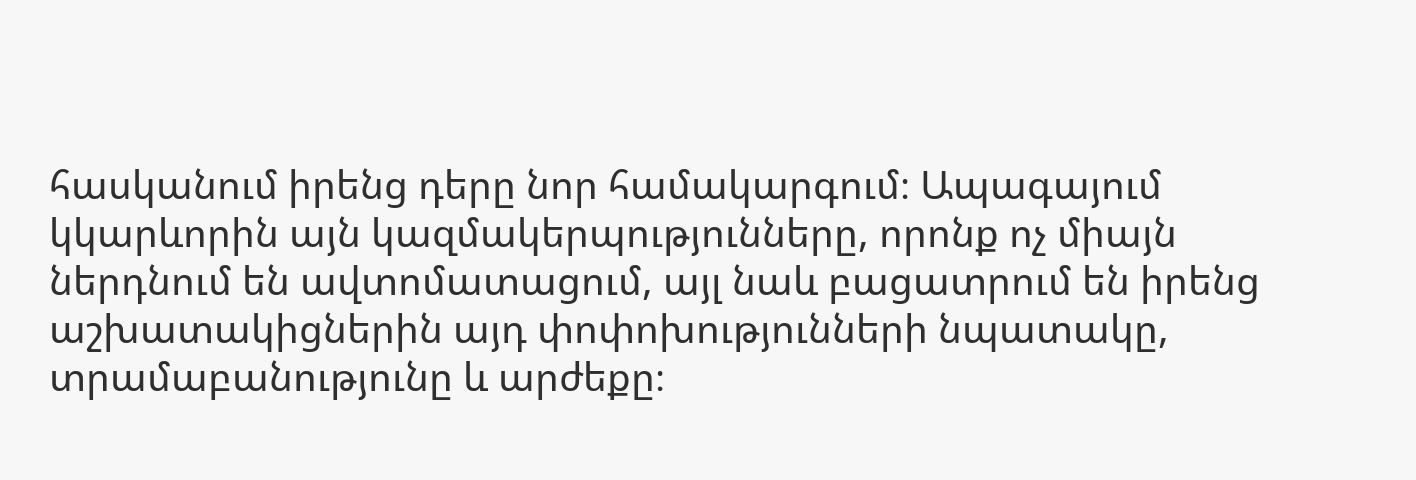հասկանում իրենց դերը նոր համակարգում։ Ապագայում կկարևորին այն կազմակերպությունները, որոնք ոչ միայն ներդնում են ավտոմատացում, այլ նաև բացատրում են իրենց աշխատակիցներին այդ փոփոխությունների նպատակը, տրամաբանությունը և արժեքը։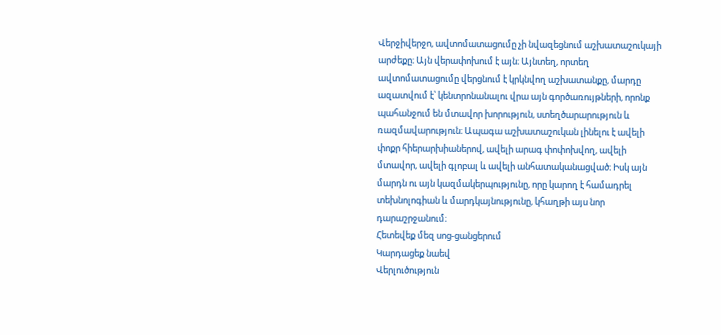Վերջիվերջո, ավտոմատացումը չի նվազեցնում աշխատաշուկայի արժեքը։ Այն վերափոխում է այն։ Այնտեղ, որտեղ ավտոմատացումը վերցնում է կրկնվող աշխատանքը, մարդը ազատվում է՝ կենտրոնանալու վրա այն գործառույթների, որոնք պահանջում են մտավոր խորություն, ստեղծարարություն և ռազմավարություն։ Ապագա աշխատաշուկան լինելու է ավելի փոքր հիերարխիաներով, ավելի արագ փոփոխվող, ավելի մտավոր, ավելի գլոբալ և ավելի անհատականացված։ Իսկ այն մարդն ու այն կազմակերպությունը, որը կարող է համադրել տեխնոլոգիան և մարդկայնությունը, կհաղթի այս նոր դարաշրջանում։
Հետեվեք մեզ սոց-ցանցերում
Կարդացեք նաեվ
Վերլուծություն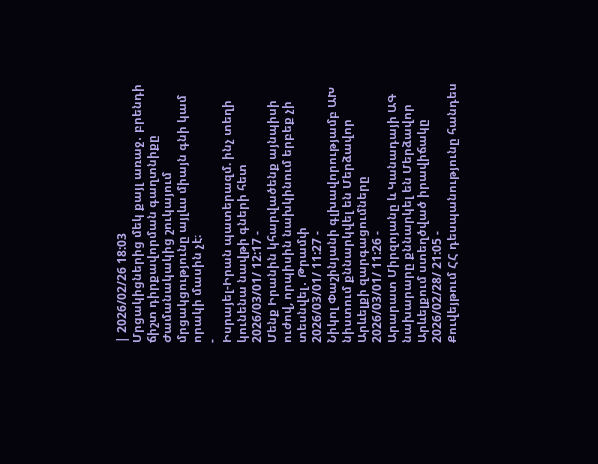| 2026/02/26 18:03
Մրցակիցներից մեկ քայլ առաջ․ բրենդի ճիշտ դիրքավորման գաղտնիքը
Ժամանակակից շուկայում մրցակցությունը այլևս միայն գնի կամ որակի մասին չէ։
-
Իսրայել-Իրան պատերազմ. ինչ տեղի կունենա նավթի գների հետ
2026/03/01/ 12:17 -
Մենք Իրանին կհարվածենք այնպիսի ուժով, որպիսին նախկինում երբեք չի տեսնվել․ Թրամփ
2026/03/01/ 11:27 -
Նիկոլ Փաշինյանի գլխավորությամբ ԱԽ նիստում քննարկվել են Մերձավոր Արևելքի զարգացումները
2026/03/01/ 11:26 -
Արարատ Միրզոյանը և Կանադայի ԱԳ նախարարը քննարկել են Մերձավոր Արևելքում ստեղծված իրավիճակը
2026/02/28/ 21:05 -
Քուվեյթում ՀՀ դեսպանությունը հանդես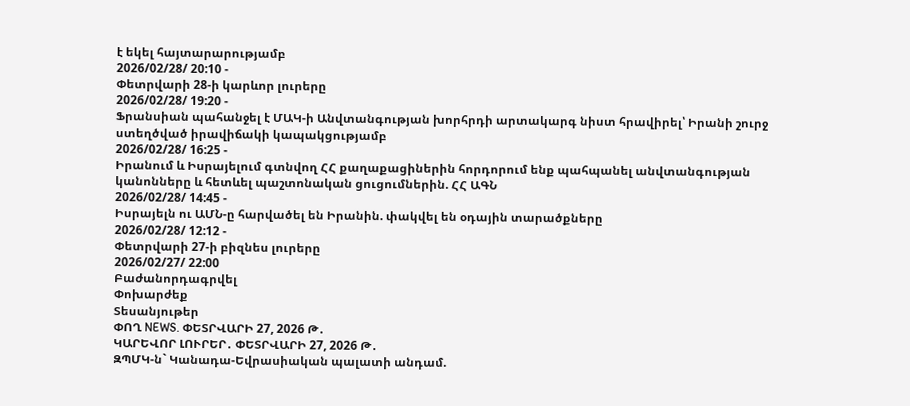է եկել հայտարարությամբ
2026/02/28/ 20:10 -
Փետրվարի 28-ի կարևոր լուրերը
2026/02/28/ 19:20 -
Ֆրանսիան պահանջել է ՄԱԿ-ի Անվտանգության խորհրդի արտակարգ նիստ հրավիրել՝ Իրանի շուրջ ստեղծված իրավիճակի կապակցությամբ
2026/02/28/ 16:25 -
Իրանում և Իսրայելում գտնվող ՀՀ քաղաքացիներին հորդորում ենք պահպանել անվտանգության կանոնները և հետևել պաշտոնական ցուցումներին. ՀՀ ԱԳՆ
2026/02/28/ 14:45 -
Իսրայելն ու ԱՄՆ-ը հարվածել են Իրանին. փակվել են օդային տարածքները
2026/02/28/ 12:12 -
Փետրվարի 27-ի բիզնես լուրերը
2026/02/27/ 22:00
Բաժանորդագրվել
Փոխարժեք
Տեսանյութեր
ՓՈՂ NEWS. ՓԵՏՐՎԱՐԻ 27, 2026 Թ․
ԿԱՐԵՎՈՐ ԼՈՒՐԵՐ․ ՓԵՏՐՎԱՐԻ 27, 2026 Թ․
ԶՊՄԿ-ն` Կանադա-Եվրասիական պալատի անդամ.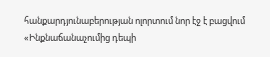հանքարդյունաբերության ոլորտում նոր էջ է բացվում
«Ինքնաճանաչումից դեպի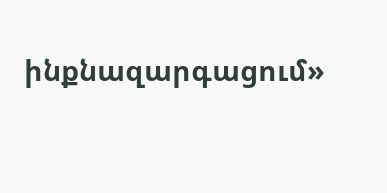ինքնազարգացում»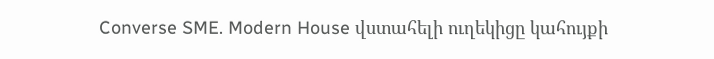Converse SME. Modern House վստահելի ուղեկիցը կահույքի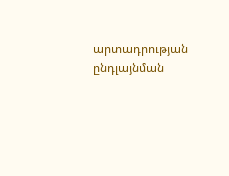արտադրության ընդլայնման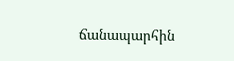ճանապարհին